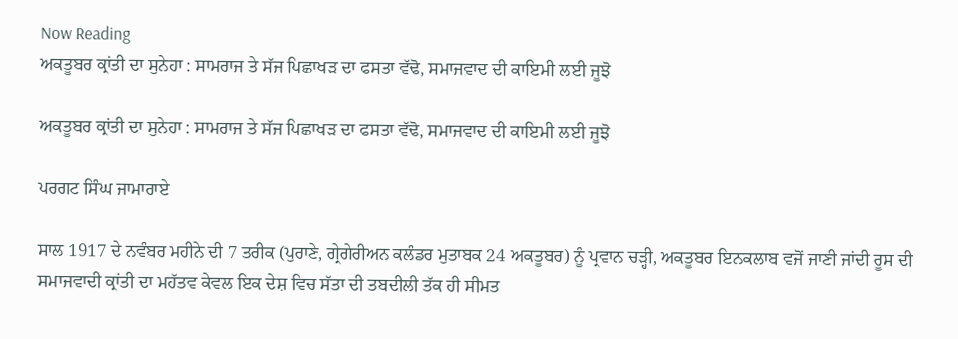Now Reading
ਅਕਤੂਬਰ ਕ੍ਰਾਂਤੀ ਦਾ ਸੁਨੇਹਾ : ਸਾਮਰਾਜ ਤੇ ਸੱਜ ਪਿਛਾਖੜ ਦਾ ਫਸਤਾ ਵੱਢੋ, ਸਮਾਜਵਾਦ ਦੀ ਕਾਇਮੀ ਲਈ ਜੂਝੋ

ਅਕਤੂਬਰ ਕ੍ਰਾਂਤੀ ਦਾ ਸੁਨੇਹਾ : ਸਾਮਰਾਜ ਤੇ ਸੱਜ ਪਿਛਾਖੜ ਦਾ ਫਸਤਾ ਵੱਢੋ, ਸਮਾਜਵਾਦ ਦੀ ਕਾਇਮੀ ਲਈ ਜੂਝੋ

ਪਰਗਟ ਸਿੰਘ ਜਾਮਾਰਾਏ

ਸਾਲ 1917 ਦੇ ਨਵੰਬਰ ਮਹੀਨੇ ਦੀ 7 ਤਰੀਕ (ਪੁਰਾਣੇ, ਗ੍ਰੇਗੇਰੀਅਨ ਕਲੰਡਰ ਮੁਤਾਬਕ 24 ਅਕਤੂਬਰ) ਨੂੰ ਪ੍ਰਵਾਨ ਚੜ੍ਹੀ, ਅਕਤੂਬਰ ਇਨਕਲਾਬ ਵਜੋਂ ਜਾਣੀ ਜਾਂਦੀ ਰੂਸ ਦੀ ਸਮਾਜਵਾਦੀ ਕ੍ਰਾਂਤੀ ਦਾ ਮਹੱਤਵ ਕੇਵਲ ਇਕ ਦੇਸ਼ ਵਿਚ ਸੱਤਾ ਦੀ ਤਬਦੀਲੀ ਤੱਕ ਹੀ ਸੀਮਤ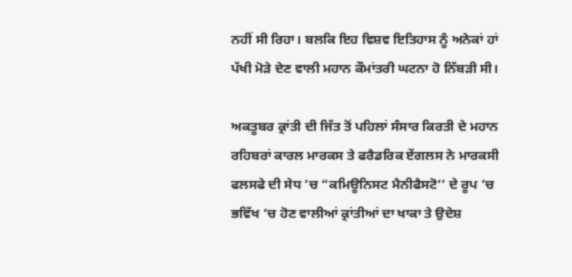ਨਹੀਂ ਸੀ ਰਿਹਾ। ਬਲਕਿ ਇਹ ਵਿਸ਼ਵ ਇਤਿਹਾਸ ਨੂੰ ਅਨੇਕਾਂ ਹਾਂ ਪੱਖੀ ਮੋੜੇ ਦੇਣ ਵਾਲੀ ਮਹਾਨ ਕੌਮਾਂਤਰੀ ਘਟਨਾ ਹੋ ਨਿੱਬੜੀ ਸੀ।

ਅਕਤੂਬਰ ਕ੍ਰਾਂਤੀ ਦੀ ਜਿੱਤ ਤੋਂ ਪਹਿਲਾਂ ਸੰਸਾਰ ਕਿਰਤੀ ਦੇ ਮਹਾਨ ਰਹਿਬਰਾਂ ਕਾਰਲ ਮਾਰਕਸ ਤੇ ਫਰੈਡਰਿਕ ਏਂਗਲਸ ਨੇ ਮਾਰਕਸੀ ਫਲਸਫੇ ਦੀ ਸੇਧ ’ਚ “ਕਮਿਊਨਿਸਟ ਮੈਨੀਫੈਸਟੋ’’ ਦੇ ਰੂਪ ’ਚ ਭਵਿੱਖ ’ਚ ਹੋਣ ਵਾਲੀਆਂ ਕ੍ਰਾਂਤੀਆਂ ਦਾ ਖਾਕਾ ਤੇ ਉਦੇਸ਼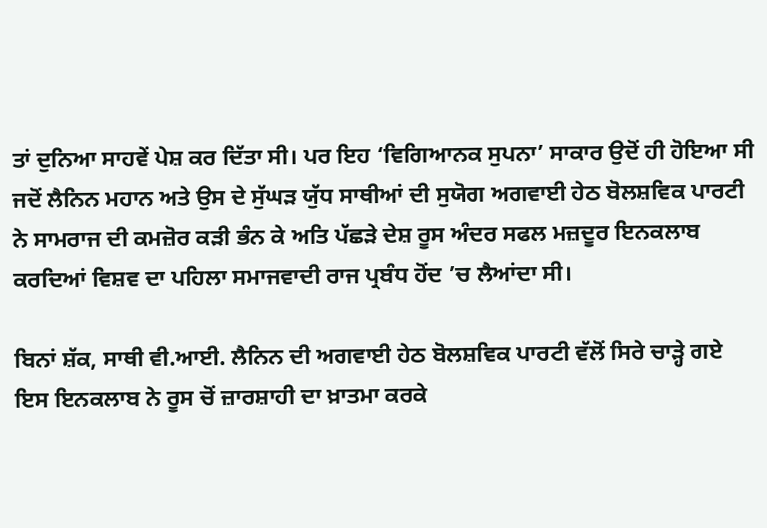ਤਾਂ ਦੁਨਿਆ ਸਾਹਵੇਂ ਪੇਸ਼ ਕਰ ਦਿੱਤਾ ਸੀ। ਪਰ ਇਹ ‘ਵਿਗਿਆਨਕ ਸੁਪਨਾ’ ਸਾਕਾਰ ਉਦੋਂ ਹੀ ਹੋਇਆ ਸੀ ਜਦੋਂ ਲੈਨਿਨ ਮਹਾਨ ਅਤੇ ਉਸ ਦੇ ਸੁੱਘੜ ਯੁੱਧ ਸਾਥੀਆਂ ਦੀ ਸੁਯੋਗ ਅਗਵਾਈ ਹੇਠ ਬੋਲਸ਼ਵਿਕ ਪਾਰਟੀ ਨੇ ਸਾਮਰਾਜ ਦੀ ਕਮਜ਼ੋਰ ਕੜੀ ਭੰਨ ਕੇ ਅਤਿ ਪੱਛੜੇ ਦੇਸ਼ ਰੂਸ ਅੰਦਰ ਸਫਲ ਮਜ਼ਦੂਰ ਇਨਕਲਾਬ ਕਰਦਿਆਂ ਵਿਸ਼ਵ ਦਾ ਪਹਿਲਾ ਸਮਾਜਵਾਦੀ ਰਾਜ ਪ੍ਰਬੰਧ ਹੋਂਦ ’ਚ ਲੈਆਂਦਾ ਸੀ।

ਬਿਨਾਂ ਸ਼ੱਕ, ਸਾਥੀ ਵੀ.ਆਈ. ਲੈਨਿਨ ਦੀ ਅਗਵਾਈ ਹੇਠ ਬੋਲਸ਼ਵਿਕ ਪਾਰਟੀ ਵੱਲੋਂ ਸਿਰੇ ਚਾੜ੍ਹੇ ਗਏ ਇਸ ਇਨਕਲਾਬ ਨੇ ਰੂਸ ਚੋਂ ਜ਼ਾਰਸ਼ਾਹੀ ਦਾ ਖ਼ਾਤਮਾ ਕਰਕੇ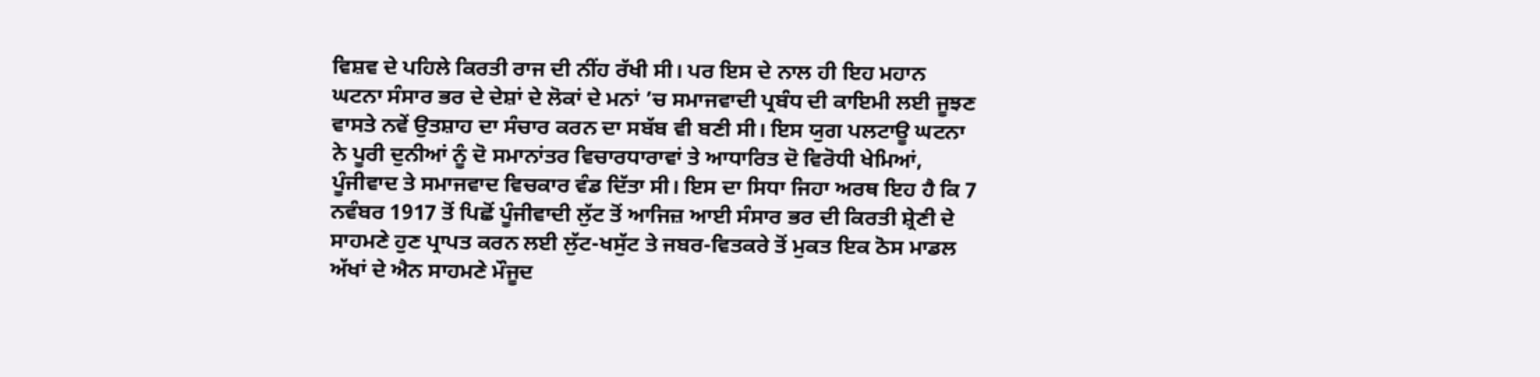ਵਿਸ਼ਵ ਦੇ ਪਹਿਲੇ ਕਿਰਤੀ ਰਾਜ ਦੀ ਨੀਂਹ ਰੱਖੀ ਸੀ। ਪਰ ਇਸ ਦੇ ਨਾਲ ਹੀ ਇਹ ਮਹਾਨ ਘਟਨਾ ਸੰਸਾਰ ਭਰ ਦੇ ਦੇਸ਼ਾਂ ਦੇ ਲੋਕਾਂ ਦੇ ਮਨਾਂ ’ਚ ਸਮਾਜਵਾਦੀ ਪ੍ਰਬੰਧ ਦੀ ਕਾਇਮੀ ਲਈ ਜੂਝਣ ਵਾਸਤੇ ਨਵੇਂ ਉਤਸ਼ਾਹ ਦਾ ਸੰਚਾਰ ਕਰਨ ਦਾ ਸਬੱਬ ਵੀ ਬਣੀ ਸੀ। ਇਸ ਯੁਗ ਪਲਟਾਊ ਘਟਨਾ ਨੇ ਪੂਰੀ ਦੁਨੀਆਂ ਨੂੰ ਦੋ ਸਮਾਨਾਂਤਰ ਵਿਚਾਰਧਾਰਾਵਾਂ ਤੇ ਆਧਾਰਿਤ ਦੋ ਵਿਰੋਧੀ ਖੇਮਿਆਂ, ਪੂੰਜੀਵਾਦ ਤੇ ਸਮਾਜਵਾਦ ਵਿਚਕਾਰ ਵੰਡ ਦਿੱਤਾ ਸੀ। ਇਸ ਦਾ ਸਿਧਾ ਜਿਹਾ ਅਰਥ ਇਹ ਹੈ ਕਿ 7 ਨਵੰਬਰ 1917 ਤੋਂ ਪਿਛੋਂ ਪੂੰਜੀਵਾਦੀ ਲੁੱਟ ਤੋਂ ਆਜਿਜ਼ ਆਈ ਸੰਸਾਰ ਭਰ ਦੀ ਕਿਰਤੀ ਸ਼੍ਰੇਣੀ ਦੇ ਸਾਹਮਣੇ ਹੁਣ ਪ੍ਰਾਪਤ ਕਰਨ ਲਈ ਲੁੱਟ-ਖਸੁੱਟ ਤੇ ਜਬਰ-ਵਿਤਕਰੇ ਤੋਂ ਮੁਕਤ ਇਕ ਠੋਸ ਮਾਡਲ ਅੱਖਾਂ ਦੇ ਐਨ ਸਾਹਮਣੇ ਮੌਜੂਦ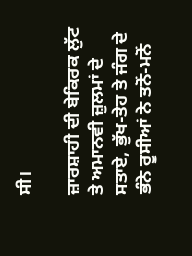ਸੀ।

ਜ਼ਾਰਸ਼ਾਹੀ ਦੀ ਬੇਕਿਰਕ ਲੁੱਟ ਤੇ ਅਮਾਨਵੀ ਜ਼ੁਲਮਾਂ ਦੇ ਸਤਾਏ, ਭੁੱਖ-ਤੇਹ ਤੇ ਜੰਗ ਦੇ ਭੰਨੇ ਰੂਸੀਆਂ ਨੇ ਤਨੋਂ-ਮਨੋਂ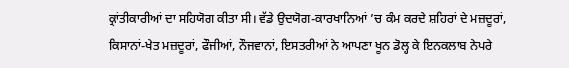ਕ੍ਰਾਂਤੀਕਾਰੀਆਂ ਦਾ ਸਹਿਯੋਗ ਕੀਤਾ ਸੀ। ਵੱਡੇ ਉਦਯੋਗ-ਕਾਰਖਾਨਿਆਂ ’ਚ ਕੰਮ ਕਰਦੇ ਸ਼ਹਿਰਾਂ ਦੇ ਮਜ਼ਦੂਰਾਂ, ਕਿਸਾਨਾਂ-ਖੇਤ ਮਜ਼ਦੂਰਾਂ, ਫੌਜੀਆਂ, ਨੌਜਵਾਨਾਂ, ਇਸਤਰੀਆਂ ਨੇ ਆਪਣਾ ਖੂਨ ਡੋਲ੍ਹ ਕੇ ਇਨਕਲਾਬ ਨੇਪਰੇ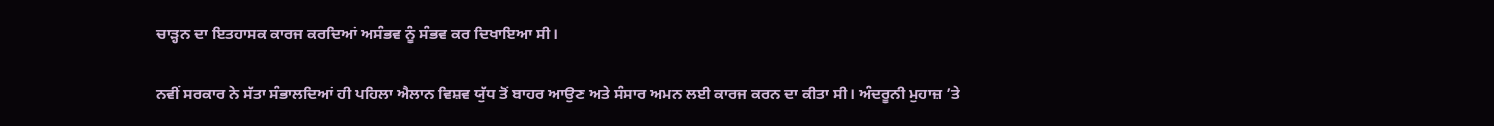ਚਾੜ੍ਹਨ ਦਾ ਇਤਹਾਸਕ ਕਾਰਜ ਕਰਦਿਆਂ ਅਸੰਭਵ ਨੂੰ ਸੰਭਵ ਕਰ ਦਿਖਾਇਆ ਸੀ।

ਨਵੀਂ ਸਰਕਾਰ ਨੇ ਸੱਤਾ ਸੰਭਾਲਦਿਆਂ ਹੀ ਪਹਿਲਾ ਐਲਾਨ ਵਿਸ਼ਵ ਯੁੱਧ ਤੋਂ ਬਾਹਰ ਆਉਣ ਅਤੇ ਸੰਸਾਰ ਅਮਨ ਲਈ ਕਾਰਜ ਕਰਨ ਦਾ ਕੀਤਾ ਸੀ। ਅੰਦਰੂਨੀ ਮੁਹਾਜ਼ ’ਤੇ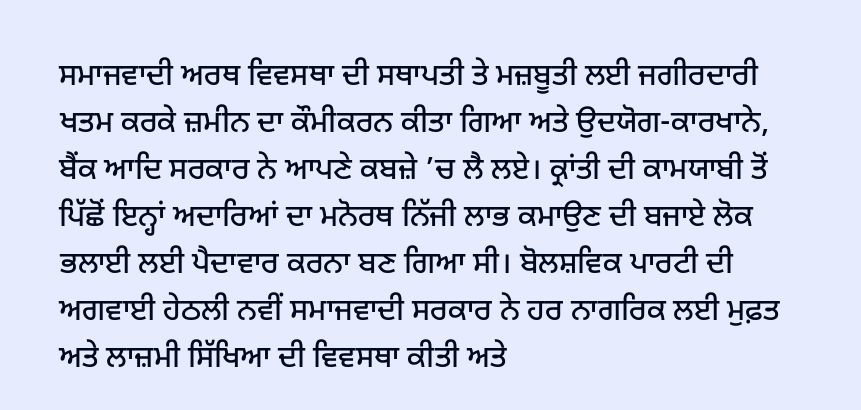ਸਮਾਜਵਾਦੀ ਅਰਥ ਵਿਵਸਥਾ ਦੀ ਸਥਾਪਤੀ ਤੇ ਮਜ਼ਬੂਤੀ ਲਈ ਜਗੀਰਦਾਰੀ ਖਤਮ ਕਰਕੇ ਜ਼ਮੀਨ ਦਾ ਕੌਮੀਕਰਨ ਕੀਤਾ ਗਿਆ ਅਤੇ ਉਦਯੋਗ-ਕਾਰਖਾਨੇ, ਬੈਂਕ ਆਦਿ ਸਰਕਾਰ ਨੇ ਆਪਣੇ ਕਬਜ਼ੇ ’ਚ ਲੈ ਲਏ। ਕ੍ਰਾਂਤੀ ਦੀ ਕਾਮਯਾਬੀ ਤੋਂ ਪਿੱਛੋਂ ਇਨ੍ਹਾਂ ਅਦਾਰਿਆਂ ਦਾ ਮਨੋਰਥ ਨਿੱਜੀ ਲਾਭ ਕਮਾਉਣ ਦੀ ਬਜਾਏ ਲੋਕ ਭਲਾਈ ਲਈ ਪੈਦਾਵਾਰ ਕਰਨਾ ਬਣ ਗਿਆ ਸੀ। ਬੋਲਸ਼ਵਿਕ ਪਾਰਟੀ ਦੀ ਅਗਵਾਈ ਹੇਠਲੀ ਨਵੀਂ ਸਮਾਜਵਾਦੀ ਸਰਕਾਰ ਨੇ ਹਰ ਨਾਗਰਿਕ ਲਈ ਮੁਫ਼ਤ ਅਤੇ ਲਾਜ਼ਮੀ ਸਿੱਖਿਆ ਦੀ ਵਿਵਸਥਾ ਕੀਤੀ ਅਤੇ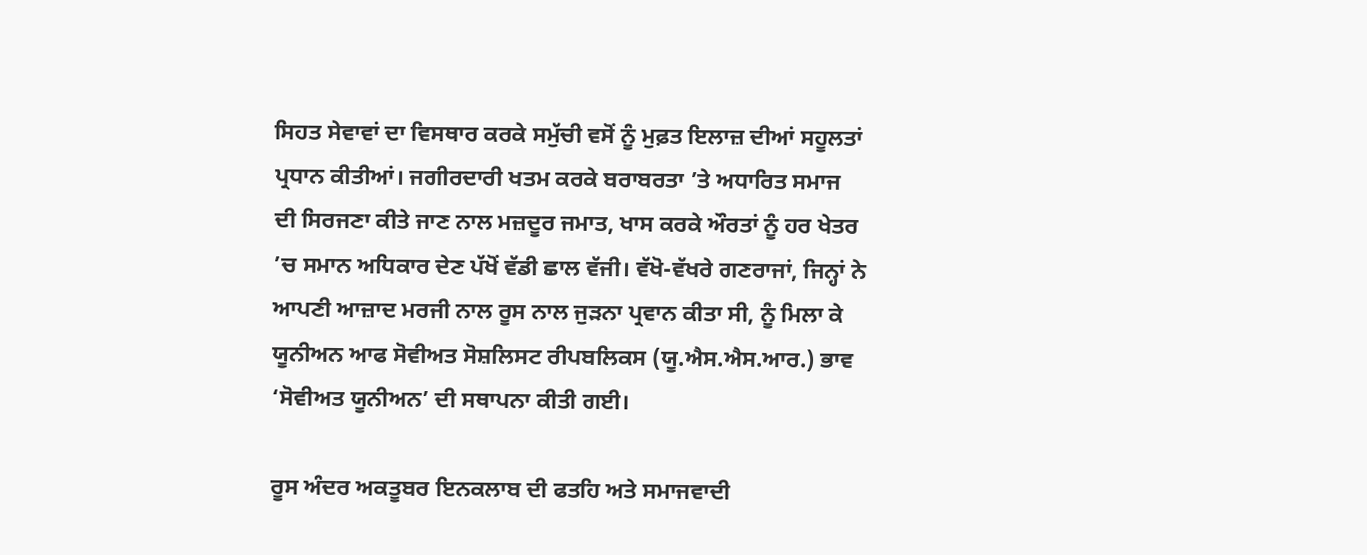ਸਿਹਤ ਸੇਵਾਵਾਂ ਦਾ ਵਿਸਥਾਰ ਕਰਕੇ ਸਮੁੱਚੀ ਵਸੋਂ ਨੂੰ ਮੁਫ਼ਤ ਇਲਾਜ਼ ਦੀਆਂ ਸਹੂਲਤਾਂ ਪ੍ਰਧਾਨ ਕੀਤੀਆਂ। ਜਗੀਰਦਾਰੀ ਖਤਮ ਕਰਕੇ ਬਰਾਬਰਤਾ ’ਤੇ ਅਧਾਰਿਤ ਸਮਾਜ ਦੀ ਸਿਰਜਣਾ ਕੀਤੇ ਜਾਣ ਨਾਲ ਮਜ਼ਦੂਰ ਜਮਾਤ, ਖਾਸ ਕਰਕੇ ਔਰਤਾਂ ਨੂੰ ਹਰ ਖੇਤਰ ’ਚ ਸਮਾਨ ਅਧਿਕਾਰ ਦੇਣ ਪੱਖੋਂ ਵੱਡੀ ਛਾਲ ਵੱਜੀ। ਵੱਖੋ-ਵੱਖਰੇ ਗਣਰਾਜਾਂ, ਜਿਨ੍ਹਾਂ ਨੇ ਆਪਣੀ ਆਜ਼ਾਦ ਮਰਜੀ ਨਾਲ ਰੂਸ ਨਾਲ ਜੁੜਨਾ ਪ੍ਰਵਾਨ ਕੀਤਾ ਸੀ, ਨੂੰ ਮਿਲਾ ਕੇ ਯੂਨੀਅਨ ਆਫ ਸੋਵੀਅਤ ਸੋਸ਼ਲਿਸਟ ਰੀਪਬਲਿਕਸ (ਯੂ.ਐਸ.ਐਸ.ਆਰ.) ਭਾਵ ‘ਸੋਵੀਅਤ ਯੂਨੀਅਨ’ ਦੀ ਸਥਾਪਨਾ ਕੀਤੀ ਗਈ।

ਰੂਸ ਅੰਦਰ ਅਕਤੂਬਰ ਇਨਕਲਾਬ ਦੀ ਫਤਹਿ ਅਤੇ ਸਮਾਜਵਾਦੀ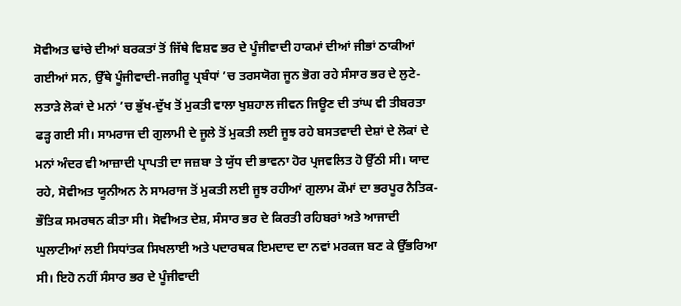ਸੋਵੀਅਤ ਢਾਂਚੇ ਦੀਆਂ ਬਰਕਤਾਂ ਤੋਂ ਜਿੱਥੇ ਵਿਸ਼ਵ ਭਰ ਦੇ ਪੂੰਜੀਵਾਦੀ ਹਾਕਮਾਂ ਦੀਆਂ ਜੀਭਾਂ ਠਾਕੀਆਂ ਗਈਆਂ ਸਨ, ਉੱਥੇ ਪੂੰਜੀਵਾਦੀ-ਜਗੀਰੂ ਪ੍ਰਬੰਧਾਂ ’ਚ ਤਰਸਯੋਗ ਜੂਨ ਭੋਗ ਰਹੇ ਸੰਸਾਰ ਭਰ ਦੇ ਲੁਟੇ-ਲਤਾੜੇ ਲੋਕਾਂ ਦੇ ਮਨਾਂ ’ਚ ਭੁੱਖ-ਦੁੱਖ ਤੋਂ ਮੁਕਤੀ ਵਾਲਾ ਖੁਸ਼ਹਾਲ ਜੀਵਨ ਜਿਊਣ ਦੀ ਤਾਂਘ ਵੀ ਤੀਬਰਤਾ ਫੜ੍ਹ ਗਈ ਸੀ। ਸਾਮਰਾਜ ਦੀ ਗੁਲਾਮੀ ਦੇ ਜੂਲੇ ਤੋਂ ਮੁਕਤੀ ਲਈ ਜੂਝ ਰਹੇ ਬਸਤਵਾਦੀ ਦੇਸ਼ਾਂ ਦੇ ਲੋਕਾਂ ਦੇ ਮਨਾਂ ਅੰਦਰ ਵੀ ਆਜ਼ਾਦੀ ਪ੍ਰਾਪਤੀ ਦਾ ਜਜ਼ਬਾ ਤੇ ਯੁੱਧ ਦੀ ਭਾਵਨਾ ਹੋਰ ਪ੍ਰਜਵਲਿਤ ਹੋ ਉੱਠੀ ਸੀ। ਯਾਦ ਰਹੇ, ਸੋਵੀਅਤ ਯੂਨੀਅਨ ਨੇ ਸਾਮਰਾਜ ਤੋਂ ਮੁਕਤੀ ਲਈ ਜੂਝ ਰਹੀਆਂ ਗੁਲਾਮ ਕੌਮਾਂ ਦਾ ਭਰਪੂਰ ਨੈਤਿਕ-ਭੌਤਿਕ ਸਮਰਥਨ ਕੀਤਾ ਸੀ। ਸੋਵੀਅਤ ਦੇਸ਼, ਸੰਸਾਰ ਭਰ ਦੇ ਕਿਰਤੀ ਰਹਿਬਰਾਂ ਅਤੇ ਆਜਾਦੀ ਘੁਲਾਟੀਆਂ ਲਈ ਸਿਧਾਂਤਕ ਸਿਖਲਾਈ ਅਤੇ ਪਦਾਰਥਕ ਇਮਦਾਦ ਦਾ ਨਵਾਂ ਮਰਕਜ ਬਣ ਕੇ ਉੱਭਰਿਆ ਸੀ। ਇਹੋ ਨਹੀਂ ਸੰਸਾਰ ਭਰ ਦੇ ਪੂੰਜੀਵਾਦੀ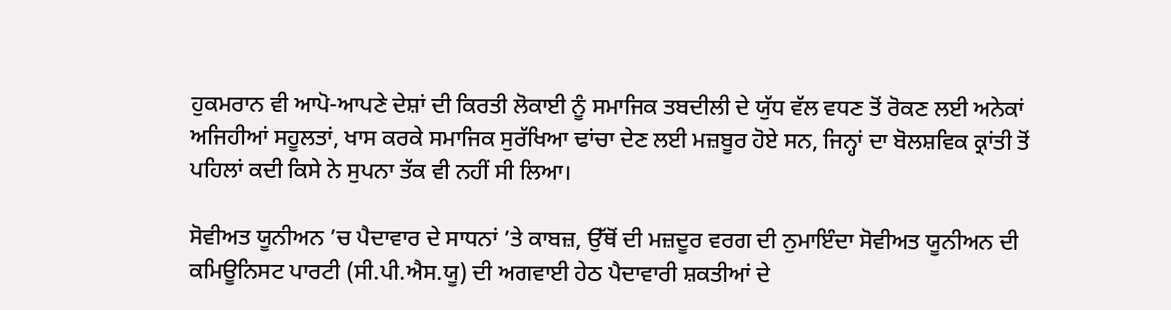ਹੁਕਮਰਾਨ ਵੀ ਆਪੋ-ਆਪਣੇ ਦੇਸ਼ਾਂ ਦੀ ਕਿਰਤੀ ਲੋਕਾਈ ਨੂੰ ਸਮਾਜਿਕ ਤਬਦੀਲੀ ਦੇ ਯੁੱਧ ਵੱਲ ਵਧਣ ਤੋਂ ਰੋਕਣ ਲਈ ਅਨੇਕਾਂ ਅਜਿਹੀਆਂ ਸਹੂਲਤਾਂ, ਖਾਸ ਕਰਕੇ ਸਮਾਜਿਕ ਸੁਰੱਖਿਆ ਢਾਂਚਾ ਦੇਣ ਲਈ ਮਜ਼ਬੂਰ ਹੋਏ ਸਨ, ਜਿਨ੍ਹਾਂ ਦਾ ਬੋਲਸ਼ਵਿਕ ਕ੍ਰਾਂਤੀ ਤੋਂ ਪਹਿਲਾਂ ਕਦੀ ਕਿਸੇ ਨੇ ਸੁਪਨਾ ਤੱਕ ਵੀ ਨਹੀਂ ਸੀ ਲਿਆ।

ਸੋਵੀਅਤ ਯੂਨੀਅਨ ’ਚ ਪੈਦਾਵਾਰ ਦੇ ਸਾਧਨਾਂ ’ਤੇ ਕਾਬਜ਼, ਉੱਥੋਂ ਦੀ ਮਜ਼ਦੂਰ ਵਰਗ ਦੀ ਨੁਮਾਇੰਦਾ ਸੋਵੀਅਤ ਯੂਨੀਅਨ ਦੀ ਕਮਿਊਨਿਸਟ ਪਾਰਟੀ (ਸੀ.ਪੀ.ਐਸ.ਯੂ) ਦੀ ਅਗਵਾਈ ਹੇਠ ਪੈਦਾਵਾਰੀ ਸ਼ਕਤੀਆਂ ਦੇ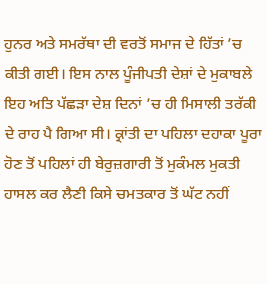ਹੁਨਰ ਅਤੇ ਸਮਰੱਥਾ ਦੀ ਵਰਤੋਂ ਸਮਾਜ ਦੇ ਹਿੱਤਾਂ ’ਚ ਕੀਤੀ ਗਈ। ਇਸ ਨਾਲ ਪੂੰਜੀਪਤੀ ਦੇਸ਼ਾਂ ਦੇ ਮੁਕਾਬਲੇ ਇਹ ਅਤਿ ਪੱਛੜਾ ਦੇਸ਼ ਦਿਨਾਂ ’ਚ ਹੀ ਮਿਸਾਲੀ ਤਰੱਕੀ ਦੇ ਰਾਹ ਪੈ ਗਿਆ ਸੀ। ਕ੍ਰਾਂਤੀ ਦਾ ਪਹਿਲਾ ਦਹਾਕਾ ਪੂਰਾ ਹੋਣ ਤੋਂ ਪਹਿਲਾਂ ਹੀ ਬੇਰੁਜ਼ਗਾਰੀ ਤੋਂ ਮੁਕੰਮਲ ਮੁਕਤੀ ਹਾਸਲ ਕਰ ਲੈਣੀ ਕਿਸੇ ਚਮਤਕਾਰ ਤੋਂ ਘੱਟ ਨਹੀਂ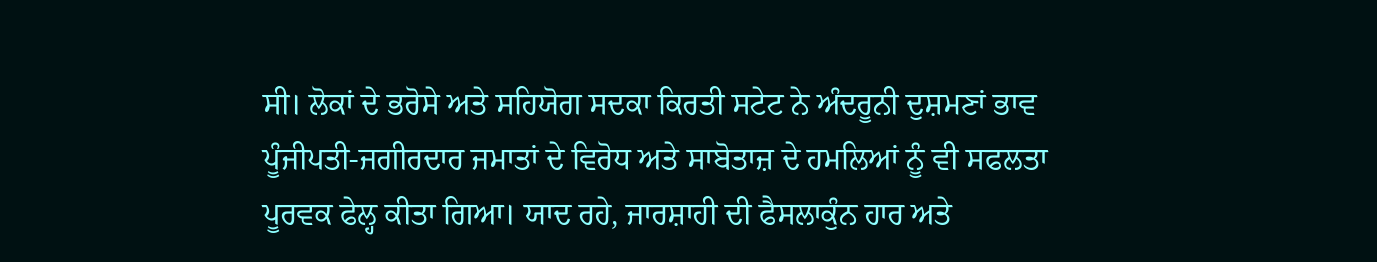ਸੀ। ਲੋਕਾਂ ਦੇ ਭਰੋਸੇ ਅਤੇ ਸਹਿਯੋਗ ਸਦਕਾ ਕਿਰਤੀ ਸਟੇਟ ਨੇ ਅੰਦਰੂਨੀ ਦੁਸ਼ਮਣਾਂ ਭਾਵ ਪੂੰਜੀਪਤੀ-ਜਗੀਰਦਾਰ ਜਮਾਤਾਂ ਦੇ ਵਿਰੋਧ ਅਤੇ ਸਾਬੋਤਾਜ਼ ਦੇ ਹਮਲਿਆਂ ਨੂੰ ਵੀ ਸਫਲਤਾ ਪੂਰਵਕ ਫੇਲ੍ਹ ਕੀਤਾ ਗਿਆ। ਯਾਦ ਰਹੇ, ਜਾਰਸ਼ਾਹੀ ਦੀ ਫੈਸਲਾਕੁੰਨ ਹਾਰ ਅਤੇ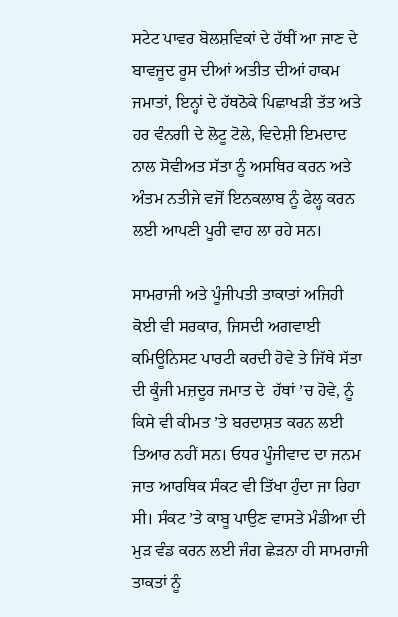ਸਟੇਟ ਪਾਵਰ ਬੋਲਸ਼ਵਿਕਾਂ ਦੇ ਹੱਥੀਂ ਆ ਜਾਣ ਦੇ ਬਾਵਜੂਦ ਰੂਸ ਦੀਆਂ ਅਤੀਤ ਦੀਆਂ ਹਾਕਮ ਜਮਾਤਾਂ, ਇਨ੍ਹਾਂ ਦੇ ਹੱਥਠੋਕੇ ਪਿਛਾਖੜੀ ਤੱਤ ਅਤੇ ਹਰ ਵੰਨਗੀ ਦੇ ਲੋਟੂ ਟੋਲੇ, ਵਿਦੇਸ਼ੀ ਇਮਦਾਦ ਨਾਲ ਸੋਵੀਅਤ ਸੱਤਾ ਨੂੰ ਅਸਥਿਰ ਕਰਨ ਅਤੇ ਅੰਤਮ ਨਤੀਜੇ ਵਜੋਂ ਇਨਕਲਾਬ ਨੂੰ ਫੇਲ੍ਹ ਕਰਨ ਲਈ ਆਪਣੀ ਪੂਰੀ ਵਾਹ ਲਾ ਰਹੇ ਸਨ।

ਸਾਮਰਾਜੀ ਅਤੇ ਪੂੰਜੀਪਤੀ ਤਾਕਾਤਾਂ ਅਜਿਹੀ ਕੋਈ ਵੀ ਸਰਕਾਰ, ਜਿਸਦੀ ਅਗਵਾਈ ਕਮਿਊਨਿਸਟ ਪਾਰਟੀ ਕਰਦੀ ਹੋਵੇ ਤੇ ਜਿੱਥੇ ਸੱਤਾ ਦੀ ਕੂੰਜੀ ਮਜ਼ਦੂਰ ਜਮਾਤ ਦੇ  ਹੱਥਾਂ ’ਚ ਹੋਵੇ, ਨੂੰ ਕਿਸੇ ਵੀ ਕੀਮਤ ’ਤੇ ਬਰਦਾਸ਼ਤ ਕਰਨ ਲਈ ਤਿਆਰ ਨਹੀਂ ਸਨ। ਓਧਰ ਪੂੰਜੀਵਾਦ ਦਾ ਜਨਮ ਜਾਤ ਆਰਥਿਕ ਸੰਕਟ ਵੀ ਤਿੱਖਾ ਹੁੰਦਾ ਜਾ ਰਿਹਾ ਸੀ। ਸੰਕਟ ’ਤੇ ਕਾਬੂ ਪਾਉਣ ਵਾਸਤੇ ਮੰਡੀਆ ਦੀ ਮੁੜ ਵੰਡ ਕਰਨ ਲਈ ਜੰਗ ਛੇੜਨਾ ਹੀ ਸਾਮਰਾਜੀ ਤਾਕਤਾਂ ਨੂੰ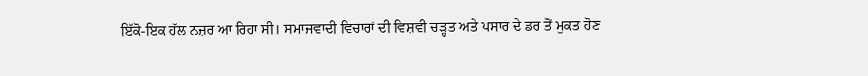ਇੱਕੋ-ਇਕ ਹੱਲ ਨਜ਼ਰ ਆ ਰਿਹਾ ਸੀ। ਸਮਾਜਵਾਦੀ ਵਿਚਾਰਾਂ ਦੀ ਵਿਸ਼ਵੀ ਚੜ੍ਹਤ ਅਤੇ ਪਸਾਰ ਦੇ ਡਰ ਤੋਂ ਮੁਕਤ ਹੋਣ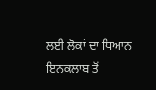ਲਈ ਲੋਕਾਂ ਦਾ ਧਿਆਨ ਇਨਕਲਾਬ ਤੋਂ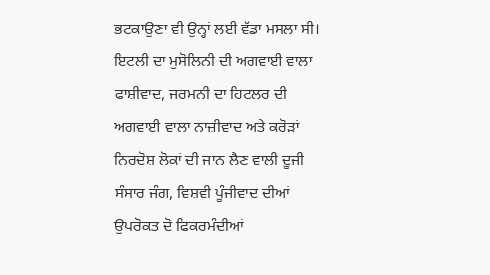ਭਟਕਾਉਣਾ ਵੀ ਉਨ੍ਹਾਂ ਲਈ ਵੱਡਾ ਮਸਲਾ ਸੀ। ਇਟਲੀ ਦਾ ਮੁਸੋਲਿਨੀ ਦੀ ਅਗਵਾਈ ਵਾਲਾ ਫਾਸ਼ੀਵਾਦ, ਜਰਮਨੀ ਦਾ ਹਿਟਲਰ ਦੀ ਅਗਵਾਈ ਵਾਲਾ ਨਾਜ਼ੀਵਾਦ ਅਤੇ ਕਰੋੜਾਂ ਨਿਰਦੋਸ਼ ਲੋਕਾਂ ਦੀ ਜਾਨ ਲੈਣ ਵਾਲੀ ਦੂਜੀ ਸੰਸਾਰ ਜੰਗ, ਵਿਸ਼ਵੀ ਪੂੰਜੀਵਾਦ ਦੀਆਂ ਉਪਰੋਕਤ ਦੋ ਫਿਕਰਮੰਦੀਆਂ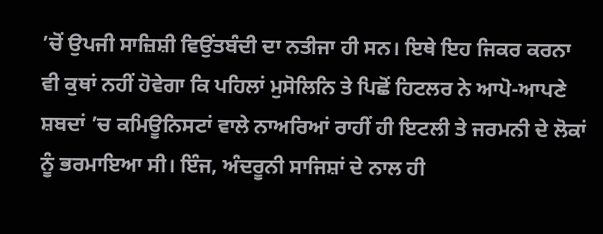’ਚੋਂ ਉਪਜੀ ਸਾਜ਼ਿਸ਼ੀ ਵਿਉਂਤਬੰਦੀ ਦਾ ਨਤੀਜਾ ਹੀ ਸਨ। ਇਥੇ ਇਹ ਜਿਕਰ ਕਰਨਾ ਵੀ ਕੁਥਾਂ ਨਹੀਂ ਹੋਵੇਗਾ ਕਿ ਪਹਿਲਾਂ ਮੁਸੋਲਿਨਿ ਤੇ ਪਿਛੋਂ ਹਿਟਲਰ ਨੇ ਆਪੋ-ਆਪਣੇ ਸ਼ਬਦਾਂ ’ਚ ਕਮਿਊਨਿਸਟਾਂ ਵਾਲੇ ਨਾਅਰਿਆਂ ਰਾਹੀਂ ਹੀ ਇਟਲੀ ਤੇ ਜਰਮਨੀ ਦੇ ਲੋਕਾਂ ਨੂੰ ਭਰਮਾਇਆ ਸੀ। ਇੰਜ, ਅੰਦਰੂਨੀ ਸਾਜਿਸ਼ਾਂ ਦੇ ਨਾਲ ਹੀ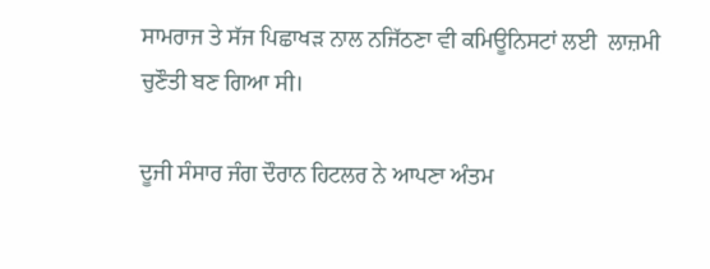ਸਾਮਰਾਜ ਤੇ ਸੱਜ ਪਿਛਾਖੜ ਨਾਲ ਨਜਿੱਠਣਾ ਵੀ ਕਮਿਊਨਿਸਟਾਂ ਲਈ  ਲਾਜ਼ਮੀ ਚੁਣੌਤੀ ਬਣ ਗਿਆ ਸੀ।

ਦੂਜੀ ਸੰਸਾਰ ਜੰਗ ਦੌਰਾਨ ਹਿਟਲਰ ਨੇ ਆਪਣਾ ਅੰਤਮ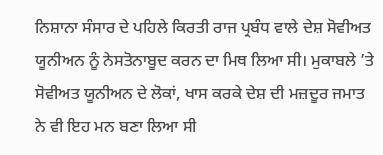ਨਿਸ਼ਾਨਾ ਸੰਸਾਰ ਦੇ ਪਹਿਲੇ ਕਿਰਤੀ ਰਾਜ ਪ੍ਰਬੰਧ ਵਾਲੇ ਦੇਸ਼ ਸੋਵੀਅਤ ਯੂਨੀਅਨ ਨੂੰ ਨੇਸਤੋਨਾਬੂਦ ਕਰਨ ਦਾ ਮਿਥ ਲਿਆ ਸੀ। ਮੁਕਾਬਲੇ ’ਤੇ ਸੋਵੀਅਤ ਯੂਨੀਅਨ ਦੇ ਲੋਕਾਂ, ਖਾਸ ਕਰਕੇ ਦੇਸ਼ ਦੀ ਮਜ਼ਦੂਰ ਜਮਾਤ ਨੇ ਵੀ ਇਹ ਮਨ ਬਣਾ ਲਿਆ ਸੀ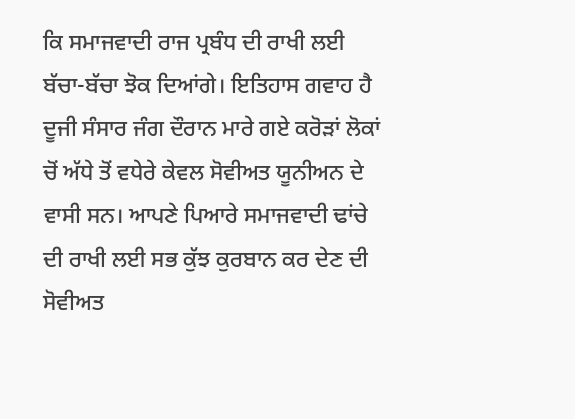ਕਿ ਸਮਾਜਵਾਦੀ ਰਾਜ ਪ੍ਰਬੰਧ ਦੀ ਰਾਖੀ ਲਈ ਬੱਚਾ-ਬੱਚਾ ਝੋਕ ਦਿਆਂਗੇ। ਇਤਿਹਾਸ ਗਵਾਹ ਹੈ ਦੂਜੀ ਸੰਸਾਰ ਜੰਗ ਦੌਰਾਨ ਮਾਰੇ ਗਏ ਕਰੋੜਾਂ ਲੋਕਾਂ ਚੋਂ ਅੱਧੇ ਤੋਂ ਵਧੇਰੇ ਕੇਵਲ ਸੋਵੀਅਤ ਯੂਨੀਅਨ ਦੇ ਵਾਸੀ ਸਨ। ਆਪਣੇ ਪਿਆਰੇ ਸਮਾਜਵਾਦੀ ਢਾਂਚੇ ਦੀ ਰਾਖੀ ਲਈ ਸਭ ਕੁੱਝ ਕੁਰਬਾਨ ਕਰ ਦੇਣ ਦੀ ਸੋਵੀਅਤ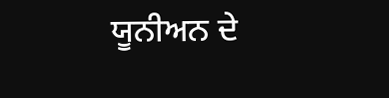ਯੂਨੀਅਨ ਦੇ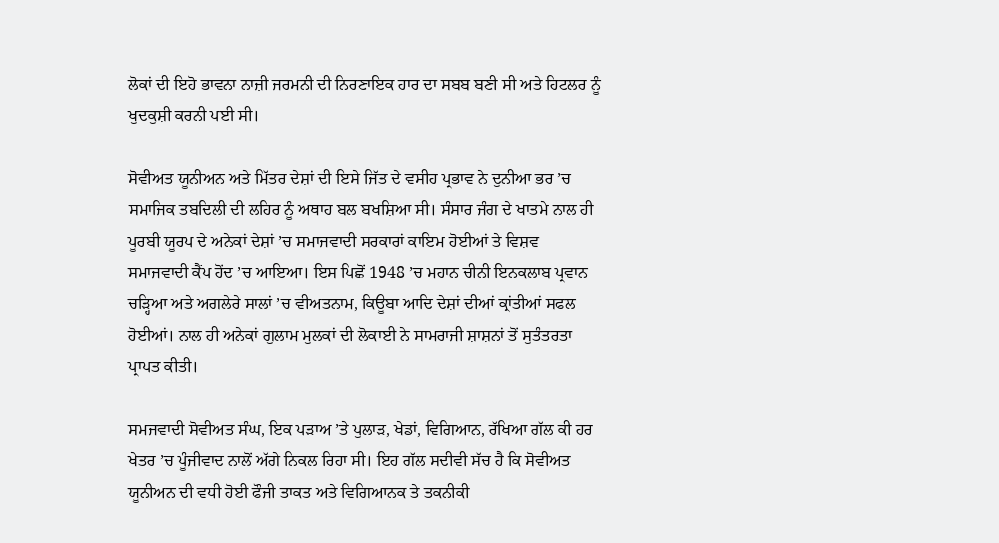ਲੋਕਾਂ ਦੀ ਇਹੋ ਭਾਵਨਾ ਨਾਜ਼ੀ ਜਰਮਨੀ ਦੀ ਨਿਰਣਾਇਕ ਹਾਰ ਦਾ ਸਬਬ ਬਣੀ ਸੀ ਅਤੇ ਹਿਟਲਰ ਨੂੰ ਖੁਦਕੁਸ਼ੀ ਕਰਨੀ ਪਈ ਸੀ।

ਸੋਵੀਅਤ ਯੂਨੀਅਨ ਅਤੇ ਮਿੱਤਰ ਦੇਸ਼ਾਂ ਦੀ ਇਸੇ ਜਿੱਤ ਦੇ ਵਸੀਹ ਪ੍ਰਭਾਵ ਨੇ ਦੁਨੀਆ ਭਰ ’ਚ ਸਮਾਜਿਕ ਤਬਦਿਲੀ ਦੀ ਲਹਿਰ ਨੂੰ ਅਥਾਹ ਬਲ ਬਖਸ਼ਿਆ ਸੀ। ਸੰਸਾਰ ਜੰਗ ਦੇ ਖਾਤਮੇ ਨਾਲ ਹੀ ਪੂਰਬੀ ਯੂਰਪ ਦੇ ਅਨੇਕਾਂ ਦੇਸ਼ਾਂ ’ਚ ਸਮਾਜਵਾਦੀ ਸਰਕਾਰਾਂ ਕਾਇਮ ਹੋਈਆਂ ਤੇ ਵਿਸ਼ਵ ਸਮਾਜਵਾਦੀ ਕੈਂਪ ਹੋਂਦ ’ਚ ਆਇਆ। ਇਸ ਪਿਛੋਂ 1948 ’ਚ ਮਹਾਨ ਚੀਨੀ ਇਨਕਲਾਬ ਪ੍ਰਵਾਨ ਚੜ੍ਹਿਆ ਅਤੇ ਅਗਲੇਰੇ ਸਾਲਾਂ ’ਚ ਵੀਅਤਨਾਮ, ਕਿਊਬਾ ਆਦਿ ਦੇਸ਼ਾਂ ਦੀਆਂ ਕ੍ਰਾਂਤੀਆਂ ਸਫਲ ਹੋਈਆਂ। ਨਾਲ ਹੀ ਅਨੇਕਾਂ ਗੁਲਾਮ ਮੁਲਕਾਂ ਦੀ ਲੋਕਾਈ ਨੇ ਸਾਮਰਾਜੀ ਸ਼ਾਸ਼ਨਾਂ ਤੋਂ ਸੁਤੰਤਰਤਾ ਪ੍ਰਾਪਤ ਕੀਤੀ।

ਸਮਜਵਾਦੀ ਸੋਵੀਅਤ ਸੰਘ, ਇਕ ਪੜਾਅ ’ਤੇ ਪੁਲਾੜ, ਖੇਡਾਂ, ਵਿਗਿਆਨ, ਰੱਖਿਆ ਗੱਲ ਕੀ ਹਰ ਖੇਤਰ ’ਚ ਪੂੰਜੀਵਾਦ ਨਾਲੋਂ ਅੱਗੇ ਨਿਕਲ ਰਿਹਾ ਸੀ। ਇਹ ਗੱਲ ਸਦੀਵੀ ਸੱਚ ਹੈ ਕਿ ਸੋਵੀਅਤ ਯੂਨੀਅਨ ਦੀ ਵਧੀ ਹੋਈ ਫੌਜੀ ਤਾਕਤ ਅਤੇ ਵਿਗਿਆਨਕ ਤੇ ਤਕਨੀਕੀ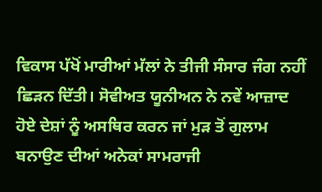ਵਿਕਾਸ ਪੱਖੋਂ ਮਾਰੀਆਂ ਮੱਲਾਂ ਨੇ ਤੀਜੀ ਸੰਸਾਰ ਜੰਗ ਨਹੀਂ ਛਿੜਨ ਦਿੱਤੀ। ਸੋਵੀਅਤ ਯੂਨੀਅਨ ਨੇ ਨਵੇਂ ਆਜ਼ਾਦ ਹੋਏ ਦੇਸ਼ਾਂ ਨੂੰ ਅਸਥਿਰ ਕਰਨ ਜਾਂ ਮੁੜ ਤੋਂ ਗੁਲਾਮ ਬਨਾਉਣ ਦੀਆਂ ਅਨੇਕਾਂ ਸਾਮਰਾਜੀ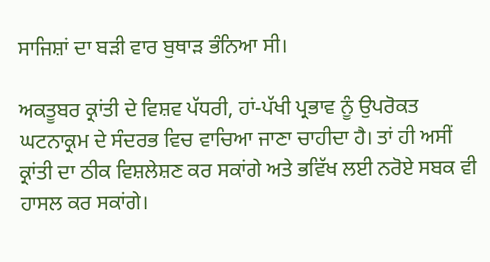ਸਾਜਿਸ਼ਾਂ ਦਾ ਬੜੀ ਵਾਰ ਬੁਥਾੜ ਭੰਨਿਆ ਸੀ।

ਅਕਤੂਬਰ ਕ੍ਰਾਂਤੀ ਦੇ ਵਿਸ਼ਵ ਪੱਧਰੀ, ਹਾਂ-ਪੱਖੀ ਪ੍ਰਭਾਵ ਨੂੰ ਉਪਰੋਕਤ ਘਟਨਾਕ੍ਰਮ ਦੇ ਸੰਦਰਭ ਵਿਚ ਵਾਚਿਆ ਜਾਣਾ ਚਾਹੀਦਾ ਹੈ। ਤਾਂ ਹੀ ਅਸੀਂ ਕ੍ਰਾਂਤੀ ਦਾ ਠੀਕ ਵਿਸ਼ਲੇਸ਼ਣ ਕਰ ਸਕਾਂਗੇ ਅਤੇ ਭਵਿੱਖ ਲਈ ਨਰੋਏ ਸਬਕ ਵੀ ਹਾਸਲ ਕਰ ਸਕਾਂਗੇ।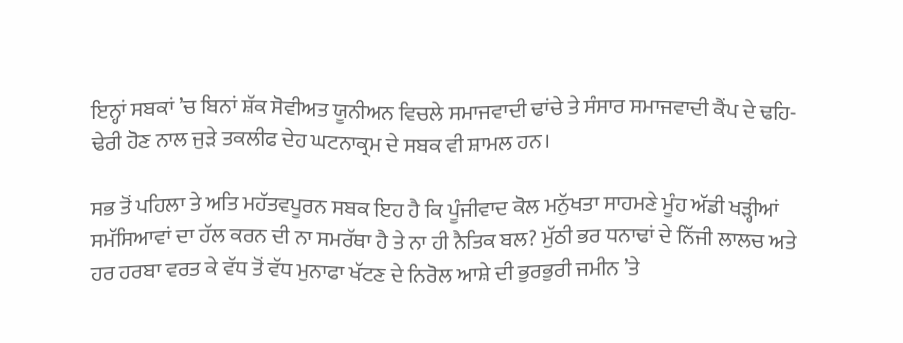ਇਨ੍ਹਾਂ ਸਬਕਾਂ ’ਚ ਬਿਨਾਂ ਸ਼ੱਕ ਸੋਵੀਅਤ ਯੂਨੀਅਨ ਵਿਚਲੇ ਸਮਾਜਵਾਦੀ ਢਾਂਚੇ ਤੇ ਸੰਸਾਰ ਸਮਾਜਵਾਦੀ ਕੈਂਪ ਦੇ ਢਹਿ-ਢੇਰੀ ਹੋਣ ਨਾਲ ਜੁੜੇ ਤਕਲੀਫ ਦੇਹ ਘਟਨਾਕ੍ਰਮ ਦੇ ਸਬਕ ਵੀ ਸ਼ਾਮਲ ਹਨ।

ਸਭ ਤੋਂ ਪਹਿਲਾ ਤੇ ਅਤਿ ਮਹੱਤਵਪੂਰਨ ਸਬਕ ਇਹ ਹੈ ਕਿ ਪੂੰਜੀਵਾਦ ਕੋਲ ਮਨੁੱਖਤਾ ਸਾਹਮਣੇ ਮੂੰਹ ਅੱਡੀ ਖੜ੍ਹੀਆਂ ਸਮੱਸਿਆਵਾਂ ਦਾ ਹੱਲ ਕਰਨ ਦੀ ਨਾ ਸਮਰੱਥਾ ਹੈ ਤੇ ਨਾ ਹੀ ਨੈਤਿਕ ਬਲ? ਮੁੱਠੀ ਭਰ ਧਨਾਢਾਂ ਦੇ ਨਿੱਜੀ ਲਾਲਚ ਅਤੇ ਹਰ ਹਰਬਾ ਵਰਤ ਕੇ ਵੱਧ ਤੋਂ ਵੱਧ ਮੁਨਾਫਾ ਖੱਟਣ ਦੇ ਨਿਰੋਲ ਆਸ਼ੇ ਦੀ ਭੁਰਭੁਰੀ ਜਮੀਨ ’ਤੇ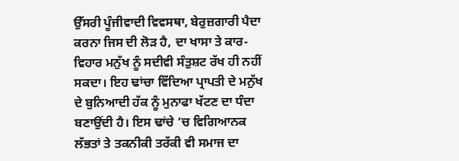ਉੱਸਰੀ ਪੂੰਜੀਵਾਦੀ ਵਿਵਸਥਾ, ਬੇਰੁਜ਼ਗਾਰੀ ਪੈਦਾ ਕਰਨਾ ਜਿਸ ਦੀ ਲੋੜ ਹੈ, ਦਾ ਖਾਸਾ ਤੇ ਕਾਰ-ਵਿਹਾਰ ਮਨੁੱਖ ਨੂੰ ਸਦੀਵੀ ਸੰਤੁਸ਼ਟ ਰੱਖ ਹੀ ਨਹੀਂ ਸਕਦਾ। ਇਹ ਢਾਂਚਾ ਵਿੱਦਿਆ ਪ੍ਰਾਪਤੀ ਦੇ ਮਨੁੱਖ ਦੇ ਬੁਨਿਆਦੀ ਹੱਕ ਨੂੰ ਮੁਨਾਫਾ ਖੱਟਣ ਦਾ ਧੰਦਾ ਬਣਾਉਂਦੀ ਹੈ। ਇਸ ਢਾਂਚੇ ’ਚ ਵਿਗਿਆਨਕ ਲੱਭਤਾਂ ਤੇ ਤਕਨੀਕੀ ਤਰੱਕੀ ਵੀ ਸਮਾਜ ਦਾ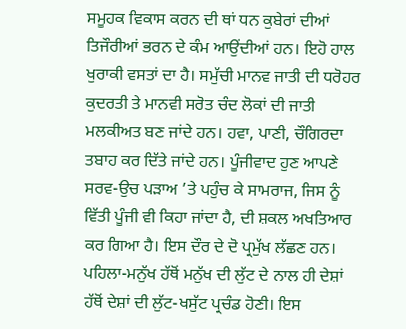ਸਮੂਹਕ ਵਿਕਾਸ ਕਰਨ ਦੀ ਥਾਂ ਧਨ ਕੁਬੇਰਾਂ ਦੀਆਂ ਤਿਜੌਰੀਆਂ ਭਰਨ ਦੇ ਕੰਮ ਆਉਂਦੀਆਂ ਹਨ। ਇਹੋ ਹਾਲ ਖੁਰਾਕੀ ਵਸਤਾਂ ਦਾ ਹੈ। ਸਮੁੱਚੀ ਮਾਨਵ ਜਾਤੀ ਦੀ ਧਰੋਹਰ ਕੁਦਰਤੀ ਤੇ ਮਾਨਵੀ ਸਰੋਤ ਚੰਦ ਲੋਕਾਂ ਦੀ ਜਾਤੀ ਮਲਕੀਅਤ ਬਣ ਜਾਂਦੇ ਹਨ। ਹਵਾ, ਪਾਣੀ, ਚੌਗਿਰਦਾ ਤਬਾਹ ਕਰ ਦਿੱਤੇ ਜਾਂਦੇ ਹਨ। ਪੂੰਜੀਵਾਦ ਹੁਣ ਆਪਣੇ ਸਰਵ-ਉਚ ਪੜਾਅ ’ਤੇ ਪਹੁੰਚ ਕੇ ਸਾਮਰਾਜ, ਜਿਸ ਨੂੰ ਵਿੱਤੀ ਪੂੰਜੀ ਵੀ ਕਿਹਾ ਜਾਂਦਾ ਹੈ, ਦੀ ਸ਼ਕਲ ਅਖਤਿਆਰ ਕਰ ਗਿਆ ਹੈ। ਇਸ ਦੌਰ ਦੇ ਦੋ ਪ੍ਰਮੁੱਖ ਲੱਛਣ ਹਨ। ਪਹਿਲਾ-ਮਨੁੱਖ ਹੱਥੋਂ ਮਨੁੱਖ ਦੀ ਲੁੱਟ ਦੇ ਨਾਲ ਹੀ ਦੇਸ਼ਾਂ ਹੱਥੋਂ ਦੇਸ਼ਾਂ ਦੀ ਲੁੱਟ-ਖਸੁੱਟ ਪ੍ਰਚੰਡ ਹੋਣੀ। ਇਸ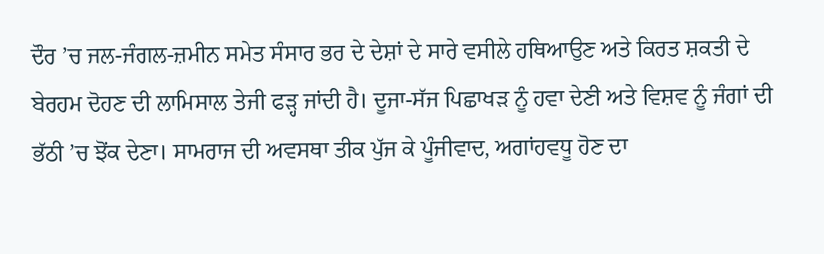ਦੌਰ ’ਚ ਜਲ-ਜੰਗਲ-ਜ਼ਮੀਨ ਸਮੇਤ ਸੰਸਾਰ ਭਰ ਦੇ ਦੇਸ਼ਾਂ ਦੇ ਸਾਰੇ ਵਸੀਲੇ ਹਥਿਆਉਣ ਅਤੇ ਕਿਰਤ ਸ਼ਕਤੀ ਦੇ ਬੇਰਹਮ ਦੋਹਣ ਦੀ ਲਾਮਿਸਾਲ ਤੇਜੀ ਫੜ੍ਹ ਜਾਂਦੀ ਹੈ। ਦੂਜਾ-ਸੱਜ ਪਿਛਾਖੜ ਨੂੰ ਹਵਾ ਦੇਣੀ ਅਤੇ ਵਿਸ਼ਵ ਨੂੰ ਜੰਗਾਂ ਦੀ ਭੱਠੀ ’ਚ ਝੋਂਕ ਦੇਣਾ। ਸਾਮਰਾਜ ਦੀ ਅਵਸਥਾ ਤੀਕ ਪੁੱਜ ਕੇ ਪੂੰਜੀਵਾਦ, ਅਗਾਂਹਵਧੂ ਹੋਣ ਦਾ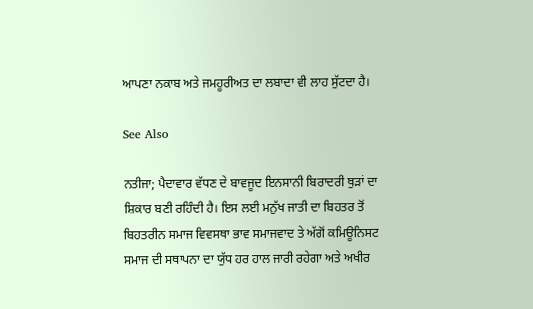ਆਪਣਾ ਨਕਾਬ ਅਤੇ ਜਮਹੂਰੀਅਤ ਦਾ ਲਬਾਦਾ ਵੀ ਲਾਹ ਸੁੱਟਦਾ ਹੈ।

See Also

ਨਤੀਜਾ; ਪੈਦਾਵਾਰ ਵੱਧਣ ਦੇ ਬਾਵਜੂਦ ਇਨਸਾਨੀ ਬਿਰਾਦਰੀ ਥੁੜਾਂ ਦਾ ਸ਼ਿਕਾਰ ਬਣੀ ਰਹਿੰਦੀ ਹੈ। ਇਸ ਲਈ ਮਨੁੱਖ ਜਾਤੀ ਦਾ ਬਿਹਤਰ ਤੋਂ ਬਿਹਤਰੀਨ ਸਮਾਜ ਵਿਵਸਥਾ ਭਾਵ ਸਮਾਜਵਾਦ ਤੇ ਅੱਗੋਂ ਕਮਿਊਨਿਸਟ ਸਮਾਜ ਦੀ ਸਥਾਪਨਾ ਦਾ ਯੁੱਧ ਹਰ ਹਾਲ ਜਾਰੀ ਰਹੇਗਾ ਅਤੇ ਅਖੀਰ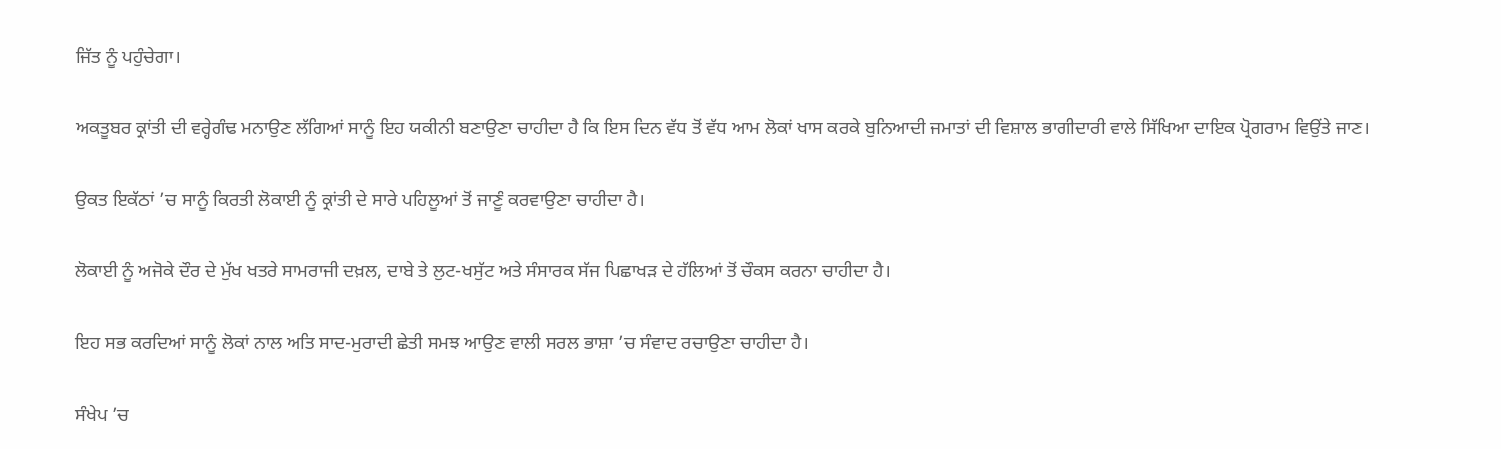ਜਿੱਤ ਨੂੰ ਪਹੁੰਚੇਗਾ।

ਅਕਤੂਬਰ ਕ੍ਰਾਂਤੀ ਦੀ ਵਰ੍ਹੇਗੰਢ ਮਨਾਉਣ ਲੱਗਿਆਂ ਸਾਨੂੰ ਇਹ ਯਕੀਨੀ ਬਣਾਉਣਾ ਚਾਹੀਦਾ ਹੈ ਕਿ ਇਸ ਦਿਨ ਵੱਧ ਤੋਂ ਵੱਧ ਆਮ ਲੋਕਾਂ ਖਾਸ ਕਰਕੇ ਬੁਨਿਆਦੀ ਜਮਾਤਾਂ ਦੀ ਵਿਸ਼ਾਲ ਭਾਗੀਦਾਰੀ ਵਾਲੇ ਸਿੱਖਿਆ ਦਾਇਕ ਪ੍ਰੋਗਰਾਮ ਵਿਉਂਤੇ ਜਾਣ।

ਉਕਤ ਇਕੱਠਾਂ ’ਚ ਸਾਨੂੰ ਕਿਰਤੀ ਲੋਕਾਈ ਨੂੰ ਕ੍ਰਾਂਤੀ ਦੇ ਸਾਰੇ ਪਹਿਲੂਆਂ ਤੋਂ ਜਾਣੂੰ ਕਰਵਾਉਣਾ ਚਾਹੀਦਾ ਹੈ।

ਲੋਕਾਈ ਨੂੰ ਅਜੋਕੇ ਦੌਰ ਦੇ ਮੁੱਖ ਖਤਰੇ ਸਾਮਰਾਜੀ ਦਖ਼ਲ, ਦਾਬੇ ਤੇ ਲੁਟ-ਖਸੁੱਟ ਅਤੇ ਸੰਸਾਰਕ ਸੱਜ ਪਿਛਾਖੜ ਦੇ ਹੱਲਿਆਂ ਤੋਂ ਚੌਕਸ ਕਰਨਾ ਚਾਹੀਦਾ ਹੈ।

ਇਹ ਸਭ ਕਰਦਿਆਂ ਸਾਨੂੰ ਲੋਕਾਂ ਨਾਲ ਅਤਿ ਸਾਦ-ਮੁਰਾਦੀ ਛੇਤੀ ਸਮਝ ਆਉਣ ਵਾਲੀ ਸਰਲ ਭਾਸ਼ਾ ’ਚ ਸੰਵਾਦ ਰਚਾਉਣਾ ਚਾਹੀਦਾ ਹੈ।

ਸੰਖੇਪ ’ਚ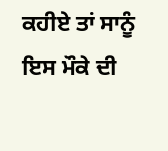ਕਹੀਏ ਤਾਂ ਸਾਨੂੰ ਇਸ ਮੌਕੇ ਦੀ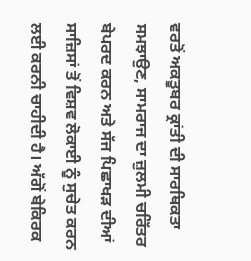ਵਰਤੋਂ ਅਕਤੂਬਰ ਕ੍ਰਾਂਤੀ ਦੀ ਸਾਰਥਿਕਤਾ ਸਮਝਾਉਣ, ਸਾਮਰਾਜ ਦਾ ਜ਼ੁਲਮੀ ਚਰਿੱਤਰ ਬੇਪਰਦ ਕਰਨ ਅਤੇ ਸੱਜ ਪਿਛਾਖੜ ਦੀਆਂ ਸਾਜ਼ਿਸਾਂ ਤੋਂ ਵਿਸ਼ਵ ਲੋਕਾਈ ਨੂੰ ਸੁਚੇਤ ਕਰਨ ਲਈ ਕਰਨੀ ਚਾਹੀਦੀ ਹੈ। ਅੱਗੋਂ ਬੇਕਿਰਕ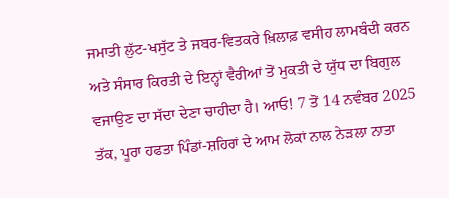ਜਮਾਤੀ ਲੁੱਟ-ਖਸੁੱਟ ਤੇ ਜਬਰ-ਵਿਤਕਰੇ ਖ਼ਿਲਾਫ਼ ਵਸੀਹ ਲਾਮਬੰਦੀ ਕਰਨ ਅਤੇ ਸੰਸਾਰ ਕਿਰਤੀ ਦੇ ਇਨ੍ਹਾਂ ਵੈਰੀਆਂ ਤੋਂ ਮੁਕਤੀ ਦੇ ਯੁੱਧ ਦਾ ਬਿਗੁਲ ਵਜਾਉਣ ਦਾ ਸੱਦਾ ਦੇਣਾ ਚਾਹੀਦਾ ਹੈ। ਆਓ! 7 ਤੋਂ 14 ਨਵੰਬਰ 2025 ਤੱਕ, ਪੂਰਾ ਹਫਤਾ ਪਿੰਡਾਂ-ਸ਼ਹਿਰਾਂ ਦੇ ਆਮ ਲੋਕਾਂ ਨਾਲ ਨੇੜਲਾ ਨਾਤਾ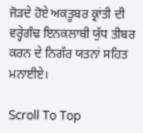ਜੋੜਦੇ ਹੋਏ ਅਕਤੂਬਰ ਕ੍ਰਾਂਤੀ ਦੀ ਵਰ੍ਹੇਗੰਢ ਇਨਕਲਾਬੀ ਯੁੱਧ ਤੀਬਰ ਕਰਨ ਦੇ ਨਿਗੱਰ ਯਤਨਾਂ ਸਹਿਤ ਮਨਾਈਏ।

Scroll To Top